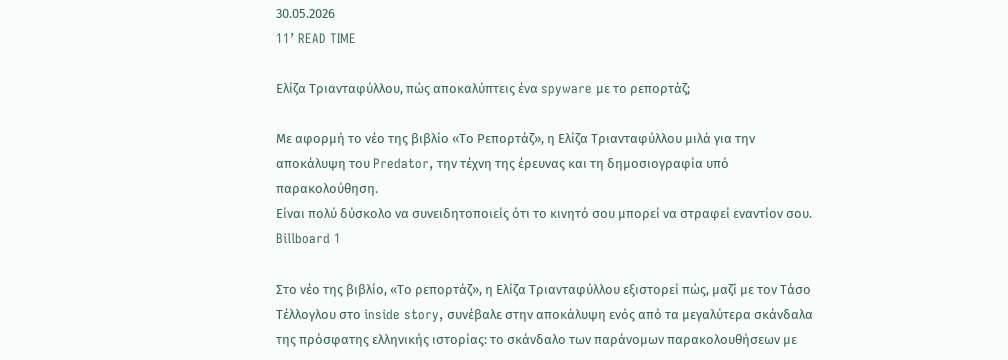30.05.2026
11’ READ TIME

Ελίζα Τριανταφύλλου, πώς αποκαλύπτεις ένα spyware με το ρεπορτάζ;

Με αφορμή το νέο της βιβλίο «Το Ρεπορτάζ», η Ελίζα Τριανταφύλλου μιλά για την αποκάλυψη του Predator, την τέχνη της έρευνας και τη δημοσιογραφία υπό παρακολούθηση.
Είναι πολύ δύσκολο να συνειδητοποιείς ότι το κινητό σου μπορεί να στραφεί εναντίον σου.
Billboard 1

Στο νέο της βιβλίο, «Το ρεπορτάζ», η Ελίζα Τριανταφύλλου εξιστορεί πώς, μαζί με τον Τάσο Τέλλογλου στο inside story, συνέβαλε στην αποκάλυψη ενός από τα μεγαλύτερα σκάνδαλα της πρόσφατης ελληνικής ιστορίας: το σκάνδαλο των παράνομων παρακολουθήσεων με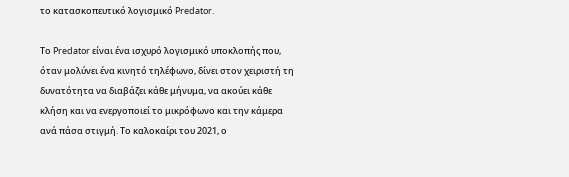το κατασκοπευτικό λογισμικό Predator.

Το Predator είναι ένα ισχυρό λογισμικό υποκλοπής που, όταν μολύνει ένα κινητό τηλέφωνο, δίνει στον χειριστή τη δυνατότητα να διαβάζει κάθε μήνυμα, να ακούει κάθε κλήση και να ενεργοποιεί το μικρόφωνο και την κάμερα ανά πάσα στιγμή. Το καλοκαίρι του 2021, ο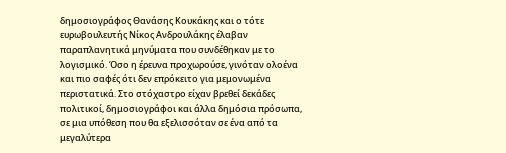δημοσιογράφος Θανάσης Κουκάκης και ο τότε ευρωβουλευτής Νίκος Ανδρουλάκης έλαβαν παραπλανητικά μηνύματα που συνδέθηκαν με το λογισμικό. Όσο η έρευνα προχωρούσε, γινόταν ολοένα και πιο σαφές ότι δεν επρόκειτο για μεμονωμένα περιστατικά. Στο στόχαστρο είχαν βρεθεί δεκάδες πολιτικοί, δημοσιογράφοι και άλλα δημόσια πρόσωπα, σε μια υπόθεση που θα εξελισσόταν σε ένα από τα μεγαλύτερα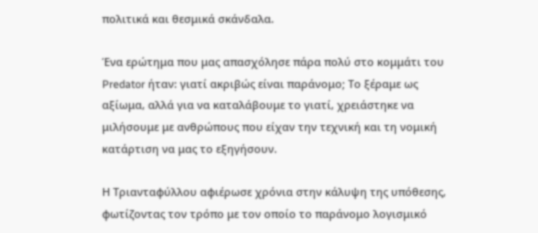πολιτικά και θεσμικά σκάνδαλα.

Ένα ερώτημα που μας απασχόλησε πάρα πολύ στο κομμάτι του Predator ήταν: γιατί ακριβώς είναι παράνομο; Το ξέραμε ως αξίωμα, αλλά για να καταλάβουμε το γιατί, χρειάστηκε να μιλήσουμε με ανθρώπους που είχαν την τεχνική και τη νομική κατάρτιση να μας το εξηγήσουν.

Η Τριανταφύλλου αφιέρωσε χρόνια στην κάλυψη της υπόθεσης, φωτίζοντας τον τρόπο με τον οποίο το παράνομο λογισμικό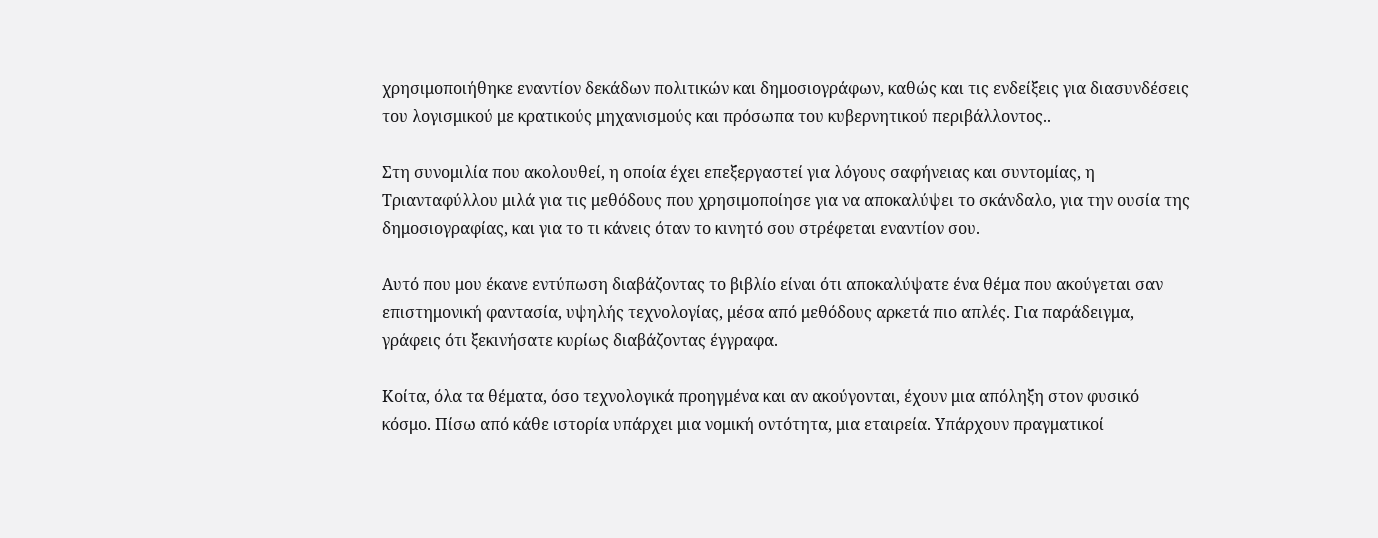χρησιμοποιήθηκε εναντίον δεκάδων πολιτικών και δημοσιογράφων, καθώς και τις ενδείξεις για διασυνδέσεις του λογισμικού με κρατικούς μηχανισμούς και πρόσωπα του κυβερνητικού περιβάλλοντος..

Στη συνομιλία που ακολουθεί, η οποία έχει επεξεργαστεί για λόγους σαφήνειας και συντομίας, η Τριανταφύλλου μιλά για τις μεθόδους που χρησιμοποίησε για να αποκαλύψει το σκάνδαλο, για την ουσία της δημοσιογραφίας, και για το τι κάνεις όταν το κινητό σου στρέφεται εναντίον σου.

Αυτό που μου έκανε εντύπωση διαβάζοντας το βιβλίο είναι ότι αποκαλύψατε ένα θέμα που ακούγεται σαν επιστημονική φαντασία, υψηλής τεχνολογίας, μέσα από μεθόδους αρκετά πιο απλές. Για παράδειγμα, γράφεις ότι ξεκινήσατε κυρίως διαβάζοντας έγγραφα.

Κοίτα, όλα τα θέματα, όσο τεχνολογικά προηγμένα και αν ακούγονται, έχουν μια απόληξη στον φυσικό κόσμο. Πίσω από κάθε ιστορία υπάρχει μια νομική οντότητα, μια εταιρεία. Υπάρχουν πραγματικοί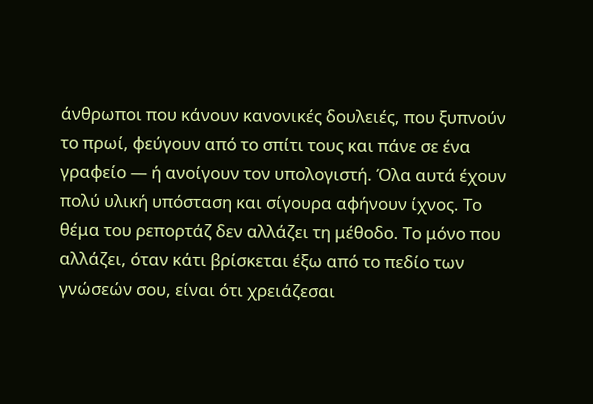άνθρωποι που κάνουν κανονικές δουλειές, που ξυπνούν το πρωί, φεύγουν από το σπίτι τους και πάνε σε ένα γραφείο — ή ανοίγουν τον υπολογιστή. Όλα αυτά έχουν πολύ υλική υπόσταση και σίγουρα αφήνουν ίχνος. Το θέμα του ρεπορτάζ δεν αλλάζει τη μέθοδο. Το μόνο που αλλάζει, όταν κάτι βρίσκεται έξω από το πεδίο των γνώσεών σου, είναι ότι χρειάζεσαι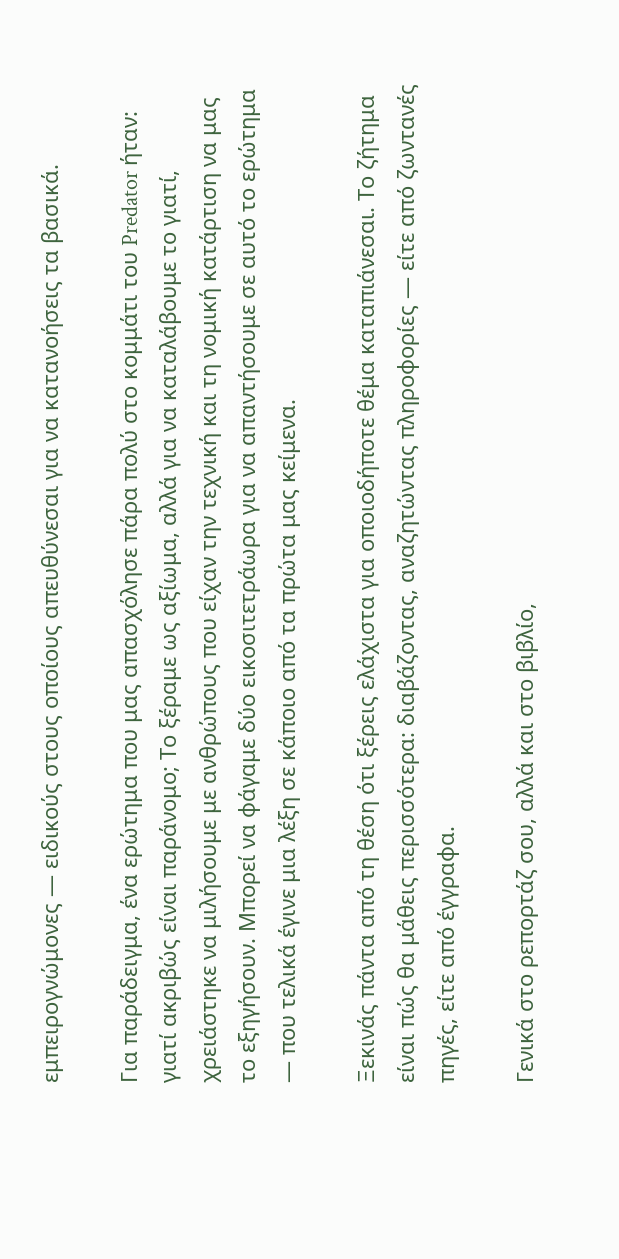εμπειρογνώμονες — ειδικούς στους οποίους απευθύνεσαι για να κατανοήσεις τα βασικά.

Για παράδειγμα, ένα ερώτημα που μας απασχόλησε πάρα πολύ στο κομμάτι του Predator ήταν: γιατί ακριβώς είναι παράνομο; Το ξέραμε ως αξίωμα, αλλά για να καταλάβουμε το γιατί, χρειάστηκε να μιλήσουμε με ανθρώπους που είχαν την τεχνική και τη νομική κατάρτιση να μας το εξηγήσουν. Μπορεί να φάγαμε δύο εικοσιτετράωρα για να απαντήσουμε σε αυτό το ερώτημα — που τελικά έγινε μια λέξη σε κάποιο από τα πρώτα μας κείμενα.

Ξεκινάς πάντα από τη θέση ότι ξέρεις ελάχιστα για οποιοδήποτε θέμα καταπιάνεσαι. Το ζήτημα είναι πώς θα μάθεις περισσότερα: διαβάζοντας, αναζητώντας πληροφορίες — είτε από ζωντανές πηγές, είτε από έγγραφα.

Γενικά στο ρεπορτάζ σου, αλλά και στο βιβλίο,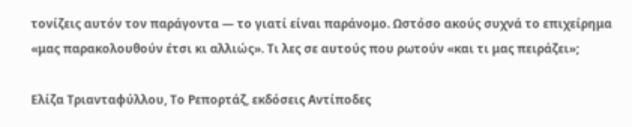τονίζεις αυτόν τον παράγοντα — το γιατί είναι παράνομο. Ωστόσο ακούς συχνά το επιχείρημα «μας παρακολουθούν έτσι κι αλλιώς». Τι λες σε αυτούς που ρωτούν «και τι μας πειράζει»;

Ελίζα Τριανταφύλλου, Το Ρεπορτάζ, εκδόσεις Αντίποδες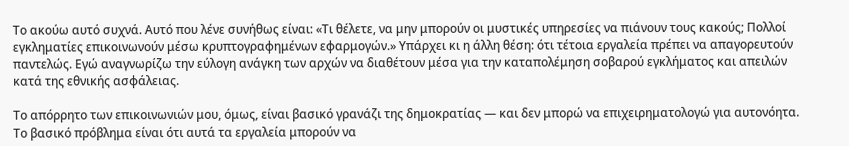Το ακούω αυτό συχνά. Αυτό που λένε συνήθως είναι: «Τι θέλετε, να μην μπορούν οι μυστικές υπηρεσίες να πιάνουν τους κακούς; Πολλοί εγκληματίες επικοινωνούν μέσω κρυπτογραφημένων εφαρμογών.» Υπάρχει κι η άλλη θέση: ότι τέτοια εργαλεία πρέπει να απαγορευτούν παντελώς. Εγώ αναγνωρίζω την εύλογη ανάγκη των αρχών να διαθέτουν μέσα για την καταπολέμηση σοβαρού εγκλήματος και απειλών κατά της εθνικής ασφάλειας.

Το απόρρητο των επικοινωνιών μου, όμως, είναι βασικό γρανάζι της δημοκρατίας — και δεν μπορώ να επιχειρηματολογώ για αυτονόητα. Το βασικό πρόβλημα είναι ότι αυτά τα εργαλεία μπορούν να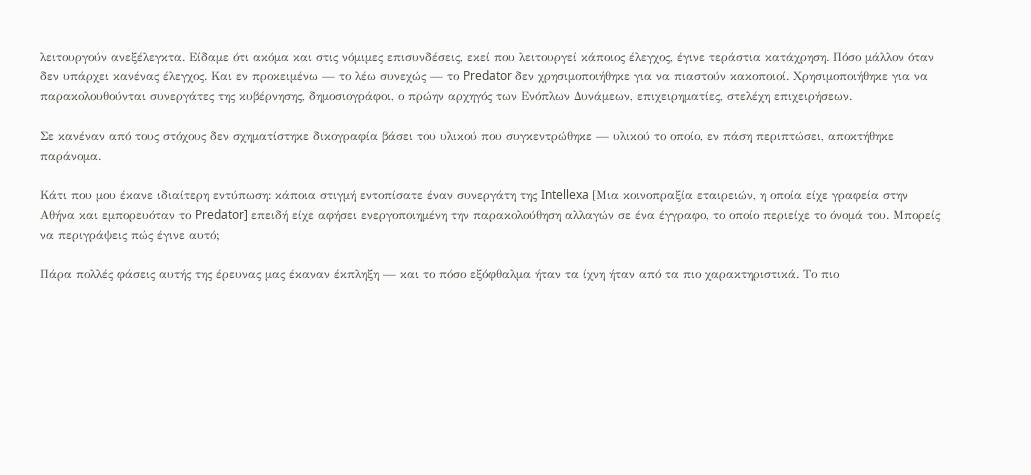λειτουργούν ανεξέλεγκτα. Είδαμε ότι ακόμα και στις νόμιμες επισυνδέσεις, εκεί που λειτουργεί κάποιος έλεγχος, έγινε τεράστια κατάχρηση. Πόσο μάλλον όταν δεν υπάρχει κανένας έλεγχος. Και εν προκειμένω — το λέω συνεχώς — το Predator δεν χρησιμοποιήθηκε για να πιαστούν κακοποιοί. Χρησιμοποιήθηκε για να παρακολουθούνται συνεργάτες της κυβέρνησης, δημοσιογράφοι, ο πρώην αρχηγός των Ενόπλων Δυνάμεων, επιχειρηματίες, στελέχη επιχειρήσεων.

Σε κανέναν από τους στόχους δεν σχηματίστηκε δικογραφία βάσει του υλικού που συγκεντρώθηκε — υλικού το οποίο, εν πάση περιπτώσει, αποκτήθηκε παράνομα.

Κάτι που μου έκανε ιδιαίτερη εντύπωση: κάποια στιγμή εντοπίσατε έναν συνεργάτη της Intellexa [Μια κοινοπραξία εταιρειών, η οποία είχε γραφεία στην Αθήνα και εμπορευόταν το Predator] επειδή είχε αφήσει ενεργοποιημένη την παρακολούθηση αλλαγών σε ένα έγγραφο, το οποίο περιείχε το όνομά του. Μπορείς να περιγράψεις πώς έγινε αυτό;

Πάρα πολλές φάσεις αυτής της έρευνας μας έκαναν έκπληξη — και το πόσο εξόφθαλμα ήταν τα ίχνη ήταν από τα πιο χαρακτηριστικά. Το πιο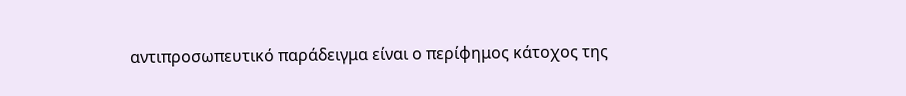αντιπροσωπευτικό παράδειγμα είναι ο περίφημος κάτοχος της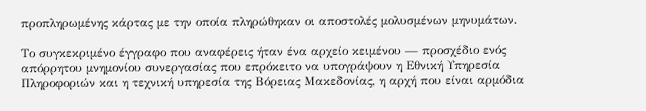προπληρωμένης κάρτας με την οποία πληρώθηκαν οι αποστολές μολυσμένων μηνυμάτων.

Το συγκεκριμένο έγγραφο που αναφέρεις ήταν ένα αρχείο κειμένου — προσχέδιο ενός απόρρητου μνημονίου συνεργασίας που επρόκειτο να υπογράψουν η Εθνική Υπηρεσία Πληροφοριών και η τεχνική υπηρεσία της Βόρειας Μακεδονίας, η αρχή που είναι αρμόδια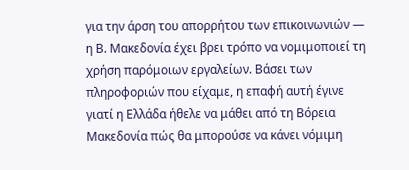για την άρση του απορρήτου των επικοινωνιών — η Β. Μακεδονία έχει βρει τρόπο να νομιμοποιεί τη χρήση παρόμοιων εργαλείων. Βάσει των πληροφοριών που είχαμε, η επαφή αυτή έγινε γιατί η Ελλάδα ήθελε να μάθει από τη Βόρεια Μακεδονία πώς θα μπορούσε να κάνει νόμιμη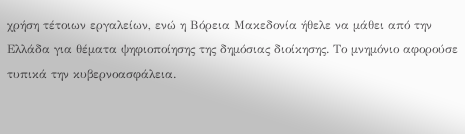χρήση τέτοιων εργαλείων, ενώ η Βόρεια Μακεδονία ήθελε να μάθει από την Ελλάδα για θέματα ψηφιοποίησης της δημόσιας διοίκησης. Το μνημόνιο αφορούσε τυπικά την κυβερνοασφάλεια.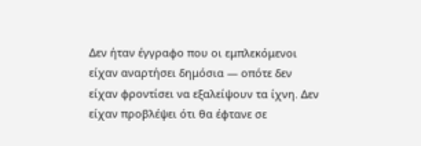Δεν ήταν έγγραφο που οι εμπλεκόμενοι είχαν αναρτήσει δημόσια — οπότε δεν είχαν φροντίσει να εξαλείψουν τα ίχνη. Δεν είχαν προβλέψει ότι θα έφτανε σε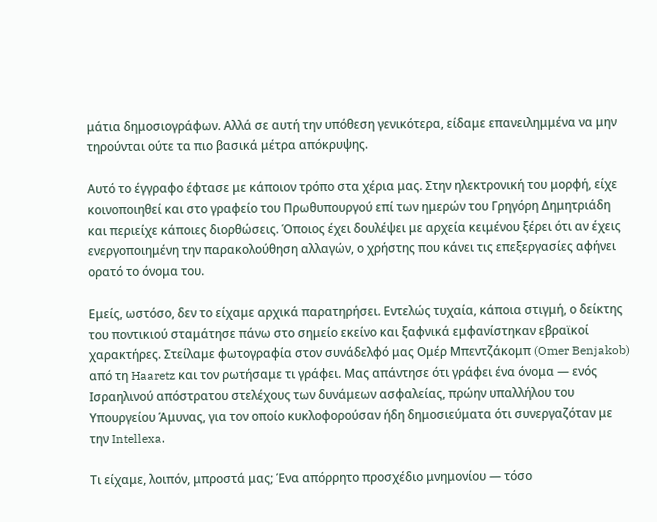μάτια δημοσιογράφων. Αλλά σε αυτή την υπόθεση γενικότερα, είδαμε επανειλημμένα να μην τηρούνται ούτε τα πιο βασικά μέτρα απόκρυψης.

Αυτό το έγγραφο έφτασε με κάποιον τρόπο στα χέρια μας. Στην ηλεκτρονική του μορφή, είχε κοινοποιηθεί και στο γραφείο του Πρωθυπουργού επί των ημερών του Γρηγόρη Δημητριάδη και περιείχε κάποιες διορθώσεις. Όποιος έχει δουλέψει με αρχεία κειμένου ξέρει ότι αν έχεις ενεργοποιημένη την παρακολούθηση αλλαγών, ο χρήστης που κάνει τις επεξεργασίες αφήνει ορατό το όνομα του.

Εμείς, ωστόσο, δεν το είχαμε αρχικά παρατηρήσει. Εντελώς τυχαία, κάποια στιγμή, ο δείκτης του ποντικιού σταμάτησε πάνω στο σημείο εκείνο και ξαφνικά εμφανίστηκαν εβραϊκοί χαρακτήρες. Στείλαμε φωτογραφία στον συνάδελφό μας Ομέρ Μπεντζάκομπ (Omer Benjakob) από τη Haaretz και τον ρωτήσαμε τι γράφει. Μας απάντησε ότι γράφει ένα όνομα — ενός Ισραηλινού απόστρατου στελέχους των δυνάμεων ασφαλείας, πρώην υπαλλήλου του Υπουργείου Άμυνας, για τον οποίο κυκλοφορούσαν ήδη δημοσιεύματα ότι συνεργαζόταν με την Intellexa.

Τι είχαμε, λοιπόν, μπροστά μας; Ένα απόρρητο προσχέδιο μνημονίου — τόσο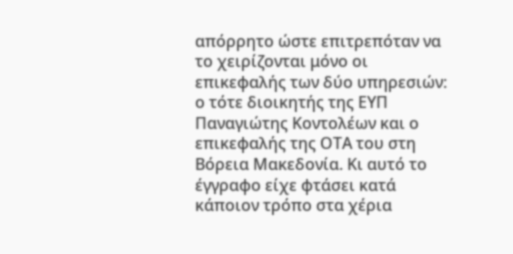απόρρητο ώστε επιτρεπόταν να το χειρίζονται μόνο οι επικεφαλής των δύο υπηρεσιών: ο τότε διοικητής της ΕΥΠ Παναγιώτης Κοντολέων και ο επικεφαλής της ΟΤΑ του στη Βόρεια Μακεδονία. Κι αυτό το έγγραφο είχε φτάσει κατά κάποιον τρόπο στα χέρια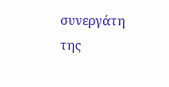συνεργάτη της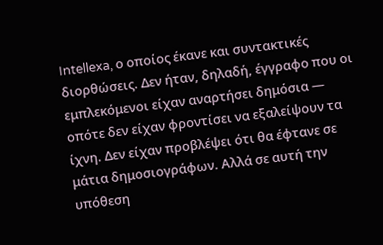Intellexa, ο οποίος έκανε και συντακτικές διορθώσεις. Δεν ήταν, δηλαδή, έγγραφο που οι εμπλεκόμενοι είχαν αναρτήσει δημόσια — οπότε δεν είχαν φροντίσει να εξαλείψουν τα ίχνη. Δεν είχαν προβλέψει ότι θα έφτανε σε μάτια δημοσιογράφων. Αλλά σε αυτή την υπόθεση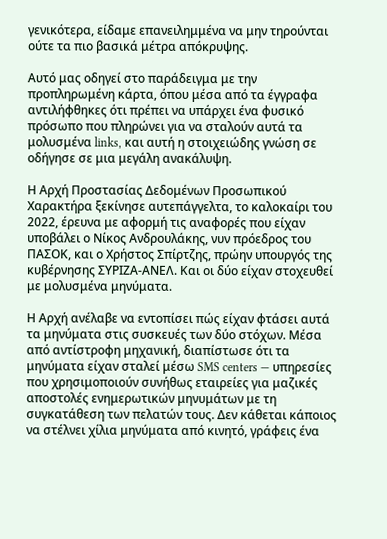γενικότερα, είδαμε επανειλημμένα να μην τηρούνται ούτε τα πιο βασικά μέτρα απόκρυψης.

Αυτό μας οδηγεί στο παράδειγμα με την προπληρωμένη κάρτα, όπου μέσα από τα έγγραφα αντιλήφθηκες ότι πρέπει να υπάρχει ένα φυσικό πρόσωπο που πληρώνει για να σταλούν αυτά τα μολυσμένα links, και αυτή η στοιχειώδης γνώση σε οδήγησε σε μια μεγάλη ανακάλυψη.

Η Αρχή Προστασίας Δεδομένων Προσωπικού Χαρακτήρα ξεκίνησε αυτεπάγγελτα, το καλοκαίρι του 2022, έρευνα με αφορμή τις αναφορές που είχαν υποβάλει ο Νίκος Ανδρουλάκης, νυν πρόεδρος του ΠΑΣΟΚ, και ο Χρήστος Σπίρτζης, πρώην υπουργός της κυβέρνησης ΣΥΡΙΖΑ-ΑΝΕΛ. Και οι δύο είχαν στοχευθεί με μολυσμένα μηνύματα.

Η Αρχή ανέλαβε να εντοπίσει πώς είχαν φτάσει αυτά τα μηνύματα στις συσκευές των δύο στόχων. Μέσα από αντίστροφη μηχανική, διαπίστωσε ότι τα μηνύματα είχαν σταλεί μέσω SMS centers — υπηρεσίες που χρησιμοποιούν συνήθως εταιρείες για μαζικές αποστολές ενημερωτικών μηνυμάτων με τη συγκατάθεση των πελατών τους. Δεν κάθεται κάποιος να στέλνει χίλια μηνύματα από κινητό, γράφεις ένα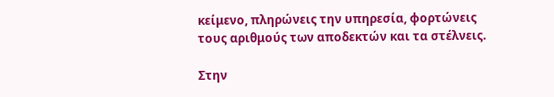κείμενο, πληρώνεις την υπηρεσία, φορτώνεις τους αριθμούς των αποδεκτών και τα στέλνεις.

Στην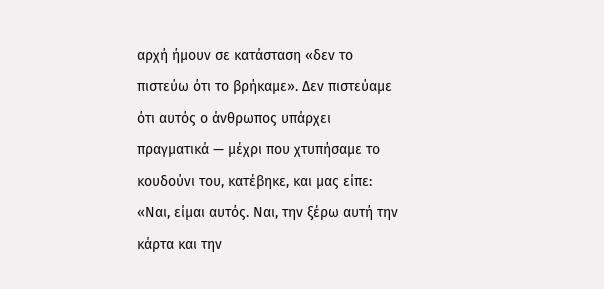αρχή ήμουν σε κατάσταση «δεν το πιστεύω ότι το βρήκαμε». Δεν πιστεύαμε ότι αυτός ο άνθρωπος υπάρχει πραγματικά — μέχρι που χτυπήσαμε το κουδούνι του, κατέβηκε, και μας είπε: «Ναι, είμαι αυτός. Ναι, την ξέρω αυτή την κάρτα και την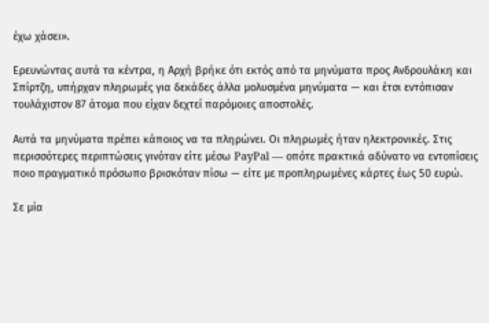έχω χάσει».

Ερευνώντας αυτά τα κέντρα, η Αρχή βρήκε ότι εκτός από τα μηνύματα προς Ανδρουλάκη και Σπίρτζη, υπήρχαν πληρωμές για δεκάδες άλλα μολυσμένα μηνύματα — και έτσι εντόπισαν τουλάχιστον 87 άτομα που είχαν δεχτεί παρόμοιες αποστολές.

Αυτά τα μηνύματα πρέπει κάποιος να τα πληρώνει. Οι πληρωμές ήταν ηλεκτρονικές. Στις περισσότερες περιπτώσεις γινόταν είτε μέσω PayPal — οπότε πρακτικά αδύνατο να εντοπίσεις ποιο πραγματικό πρόσωπο βρισκόταν πίσω — είτε με προπληρωμένες κάρτες έως 50 ευρώ.

Σε μία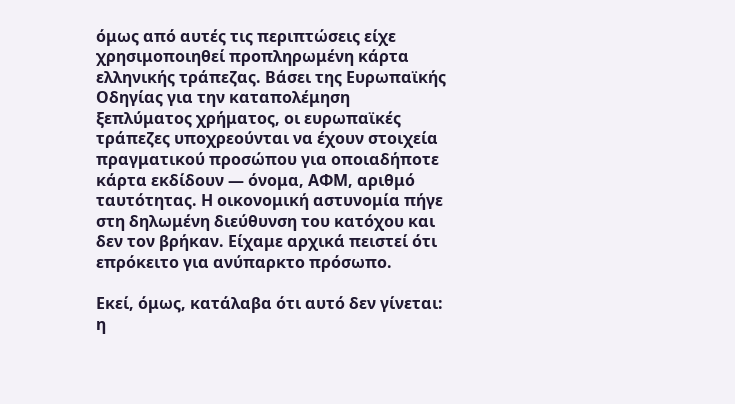όμως από αυτές τις περιπτώσεις είχε χρησιμοποιηθεί προπληρωμένη κάρτα ελληνικής τράπεζας. Βάσει της Ευρωπαϊκής Οδηγίας για την καταπολέμηση ξεπλύματος χρήματος, οι ευρωπαϊκές τράπεζες υποχρεούνται να έχουν στοιχεία πραγματικού προσώπου για οποιαδήποτε κάρτα εκδίδουν — όνομα, ΑΦΜ, αριθμό ταυτότητας. Η οικονομική αστυνομία πήγε  στη δηλωμένη διεύθυνση του κατόχου και δεν τον βρήκαν. Είχαμε αρχικά πειστεί ότι επρόκειτο για ανύπαρκτο πρόσωπο.

Εκεί, όμως, κατάλαβα ότι αυτό δεν γίνεται: η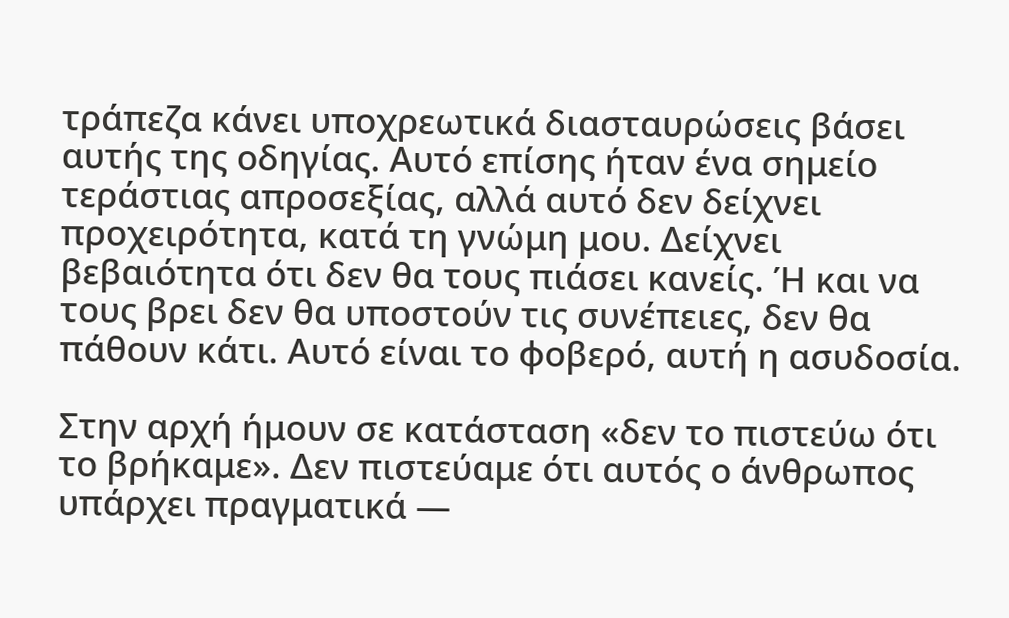τράπεζα κάνει υποχρεωτικά διασταυρώσεις βάσει αυτής της οδηγίας. Αυτό επίσης ήταν ένα σημείο τεράστιας απροσεξίας, αλλά αυτό δεν δείχνει προχειρότητα, κατά τη γνώμη μου. Δείχνει βεβαιότητα ότι δεν θα τους πιάσει κανείς. Ή και να τους βρει δεν θα υποστούν τις συνέπειες, δεν θα πάθουν κάτι. Αυτό είναι το φοβερό, αυτή η ασυδοσία.

Στην αρχή ήμουν σε κατάσταση «δεν το πιστεύω ότι το βρήκαμε». Δεν πιστεύαμε ότι αυτός ο άνθρωπος υπάρχει πραγματικά —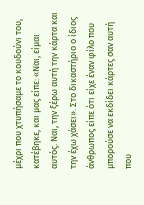μέχρι που χτυπήσαμε το κουδούνι του, κατέβηκε, και μας είπε: «Ναι, είμαι αυτός. Ναι, την ξέρω αυτή την κάρτα και την έχω χάσει». Στο δικαστήριο ο ίδιος άνθρωπος είπε ότι είχε έναν φίλο που μπορούσε να εκδίδει κάρτες σαν αυτή που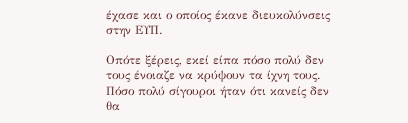έχασε και ο οποίος έκανε διευκολύνσεις στην ΕΥΠ.

Οπότε ξέρεις, εκεί είπα πόσο πολύ δεν τους ένοιαζε να κρύψουν τα ίχνη τους. Πόσο πολύ σίγουροι ήταν ότι κανείς δεν θα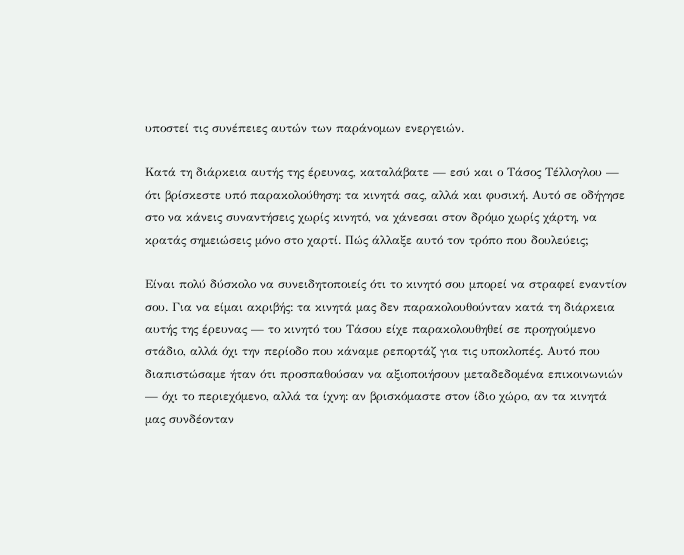υποστεί τις συνέπειες αυτών των παράνομων ενεργειών.

Κατά τη διάρκεια αυτής της έρευνας, καταλάβατε — εσύ και ο Τάσος Τέλλογλου — ότι βρίσκεστε υπό παρακολούθηση: τα κινητά σας, αλλά και φυσική. Αυτό σε οδήγησε στο να κάνεις συναντήσεις χωρίς κινητό, να χάνεσαι στον δρόμο χωρίς χάρτη, να κρατάς σημειώσεις μόνο στο χαρτί. Πώς άλλαξε αυτό τον τρόπο που δουλεύεις;

Είναι πολύ δύσκολο να συνειδητοποιείς ότι το κινητό σου μπορεί να στραφεί εναντίον σου. Για να είμαι ακριβής: τα κινητά μας δεν παρακολουθούνταν κατά τη διάρκεια αυτής της έρευνας — το κινητό του Τάσου είχε παρακολουθηθεί σε προηγούμενο στάδιο, αλλά όχι την περίοδο που κάναμε ρεπορτάζ για τις υποκλοπές. Αυτό που διαπιστώσαμε ήταν ότι προσπαθούσαν να αξιοποιήσουν μεταδεδομένα επικοινωνιών — όχι το περιεχόμενο, αλλά τα ίχνη: αν βρισκόμαστε στον ίδιο χώρο, αν τα κινητά μας συνδέονταν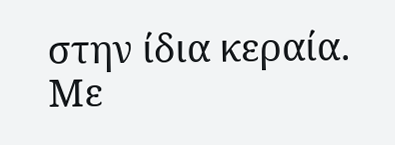στην ίδια κεραία. Με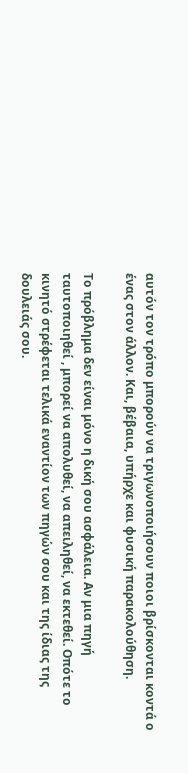αυτόν τον τρόπο μπορούν να τριγωνοποιήσουν ποιοι βρίσκονται κοντά ο ένας στον άλλον. Και, βέβαια, υπήρχε και φυσική παρακολούθηση.

Το πρόβλημα δεν είναι μόνο η δική σου ασφάλεια. Αν μια πηγή ταυτοποιηθεί , μπορεί να απολυθεί, να απειληθεί, να εκτεθεί. Οπότε το κινητό στρέφεται τελικά εναντίον των πηγών σου και της ίδιας της δουλειάς σου.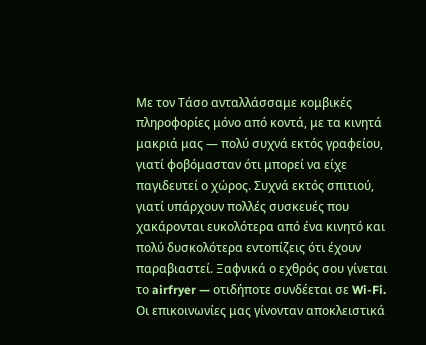Με τον Τάσο ανταλλάσσαμε κομβικές πληροφορίες μόνο από κοντά, με τα κινητά μακριά μας — πολύ συχνά εκτός γραφείου, γιατί φοβόμασταν ότι μπορεί να είχε παγιδευτεί ο χώρος. Συχνά εκτός σπιτιού, γιατί υπάρχουν πολλές συσκευές που χακάρονται ευκολότερα από ένα κινητό και πολύ δυσκολότερα εντοπίζεις ότι έχουν παραβιαστεί. Ξαφνικά ο εχθρός σου γίνεται το airfryer — οτιδήποτε συνδέεται σε Wi-Fi. Οι επικοινωνίες μας γίνονταν αποκλειστικά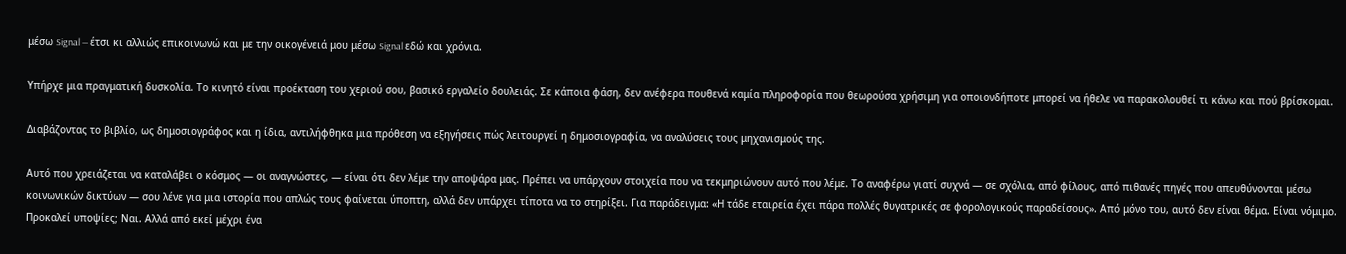μέσω Signal — έτσι κι αλλιώς επικοινωνώ και με την οικογένειά μου μέσω Signal εδώ και χρόνια.

Υπήρχε μια πραγματική δυσκολία. Το κινητό είναι προέκταση του χεριού σου, βασικό εργαλείο δουλειάς. Σε κάποια φάση, δεν ανέφερα πουθενά καμία πληροφορία που θεωρούσα χρήσιμη για οποιονδήποτε μπορεί να ήθελε να παρακολουθεί τι κάνω και πού βρίσκομαι.

Διαβάζοντας το βιβλίο, ως δημοσιογράφος και η ίδια, αντιλήφθηκα μια πρόθεση να εξηγήσεις πώς λειτουργεί η δημοσιογραφία, να αναλύσεις τους μηχανισμούς της.

Αυτό που χρειάζεται να καταλάβει ο κόσμος — οι αναγνώστες, — είναι ότι δεν λέμε την αποψάρα μας. Πρέπει να υπάρχουν στοιχεία που να τεκμηριώνουν αυτό που λέμε. Το αναφέρω γιατί συχνά — σε σχόλια, από φίλους, από πιθανές πηγές που απευθύνονται μέσω κοινωνικών δικτύων — σου λένε για μια ιστορία που απλώς τους φαίνεται ύποπτη, αλλά δεν υπάρχει τίποτα να το στηρίξει. Για παράδειγμα: «Η τάδε εταιρεία έχει πάρα πολλές θυγατρικές σε φορολογικούς παραδείσους». Από μόνο του, αυτό δεν είναι θέμα. Είναι νόμιμο. Προκαλεί υποψίες; Ναι. Αλλά από εκεί μέχρι ένα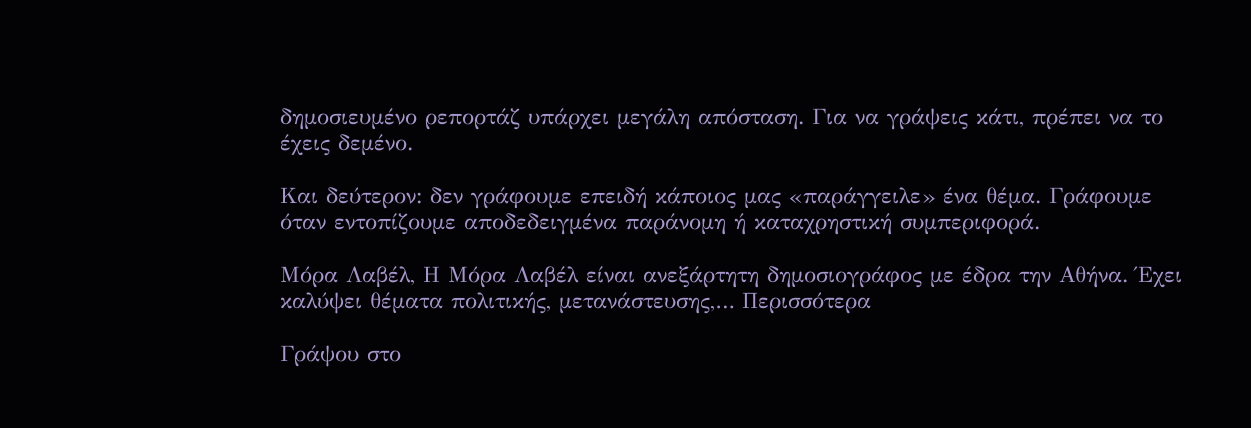δημοσιευμένο ρεπορτάζ υπάρχει μεγάλη απόσταση. Για να γράψεις κάτι, πρέπει να το έχεις δεμένο.

Και δεύτερον: δεν γράφουμε επειδή κάποιος μας «παράγγειλε» ένα θέμα. Γράφουμε όταν εντοπίζουμε αποδεδειγμένα παράνομη ή καταχρηστική συμπεριφορά.

Μόρα Λαβέλ, Η Μόρα Λαβέλ είναι ανεξάρτητη δημοσιογράφος με έδρα την Αθήνα. Έχει καλύψει θέματα πολιτικής, μετανάστευσης,… Περισσότερα

Γράψου στο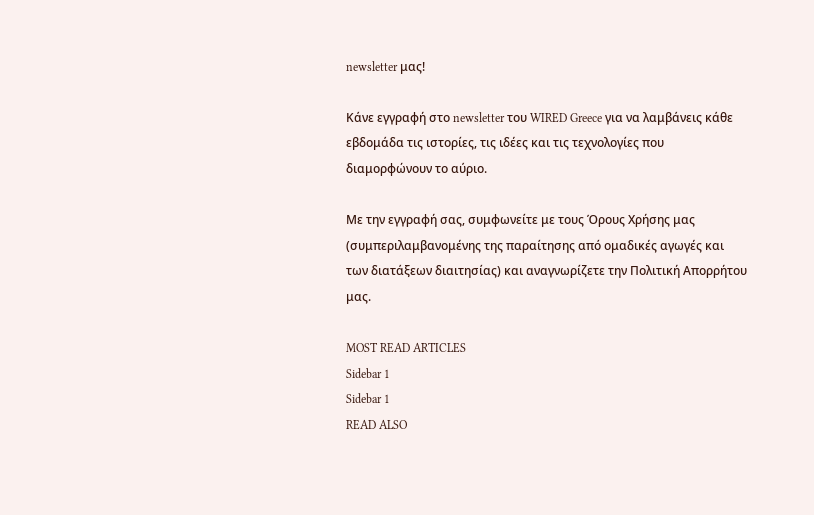newsletter μας!

Κάνε εγγραφή στο newsletter του WIRED Greece για να λαμβάνεις κάθε εβδομάδα τις ιστορίες, τις ιδέες και τις τεχνολογίες που διαμορφώνουν το αύριο.

Με την εγγραφή σας, συμφωνείτε με τους Όρους Χρήσης μας (συμπεριλαμβανομένης της παραίτησης από ομαδικές αγωγές και των διατάξεων διαιτησίας) και αναγνωρίζετε την Πολιτική Απορρήτου μας.

MOST READ ARTICLES
Sidebar 1
Sidebar 1
READ ALSO